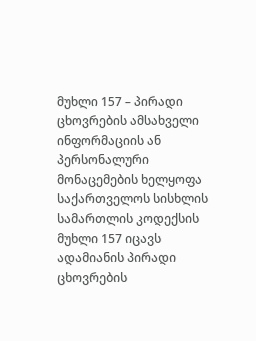მუხლი 157 – პირადი ცხოვრების ამსახველი ინფორმაციის ან პერსონალური მონაცემების ხელყოფა
საქართველოს სისხლის სამართლის კოდექსის მუხლი 157 იცავს ადამიანის პირადი ცხოვრების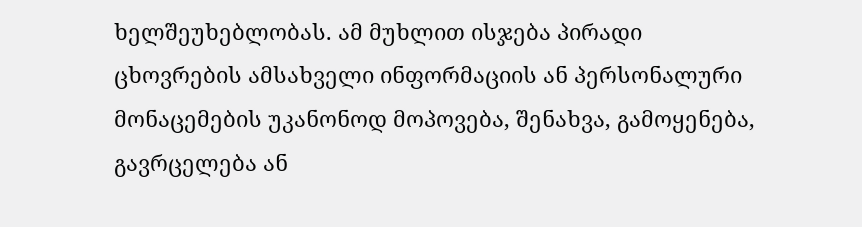ხელშეუხებლობას. ამ მუხლით ისჯება პირადი ცხოვრების ამსახველი ინფორმაციის ან პერსონალური მონაცემების უკანონოდ მოპოვება, შენახვა, გამოყენება, გავრცელება ან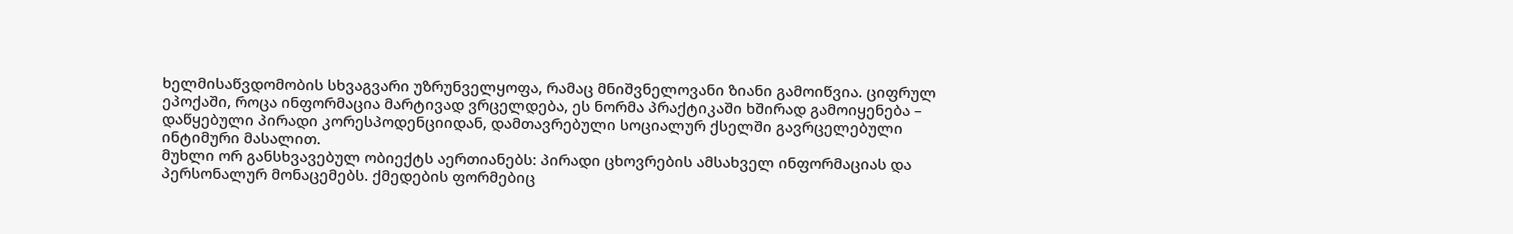ხელმისაწვდომობის სხვაგვარი უზრუნველყოფა, რამაც მნიშვნელოვანი ზიანი გამოიწვია. ციფრულ ეპოქაში, როცა ინფორმაცია მარტივად ვრცელდება, ეს ნორმა პრაქტიკაში ხშირად გამოიყენება – დაწყებული პირადი კორესპოდენციიდან, დამთავრებული სოციალურ ქსელში გავრცელებული ინტიმური მასალით.
მუხლი ორ განსხვავებულ ობიექტს აერთიანებს: პირადი ცხოვრების ამსახველ ინფორმაციას და პერსონალურ მონაცემებს. ქმედების ფორმებიც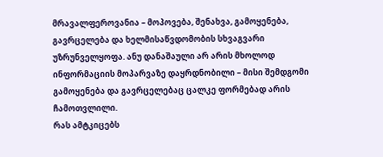მრავალფეროვანია – მოპოვება, შენახვა, გამოყენება, გავრცელება და ხელმისაწვდომობის სხვაგვარი უზრუნველყოფა. ანუ დანაშაული არ არის მხოლოდ ინფორმაციის მოპარვაზე დაყრდნობილი – მისი შემდგომი გამოყენება და გავრცელებაც ცალკე ფორმებად არის ჩამოთვლილი.
რას ამტკიცებს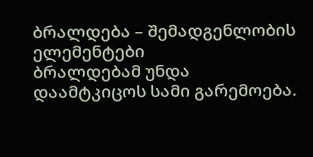ბრალდება – შემადგენლობის ელემენტები
ბრალდებამ უნდა დაამტკიცოს სამი გარემოება.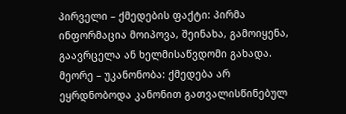პირველი – ქმედების ფაქტი: პირმა ინფორმაცია მოიპოვა, შეინახა, გამოიყენა, გაავრცელა ან ხელმისაწვდომი გახადა. მეორე – უკანონობა: ქმედება არ ეყრდნობოდა კანონით გათვალისწინებულ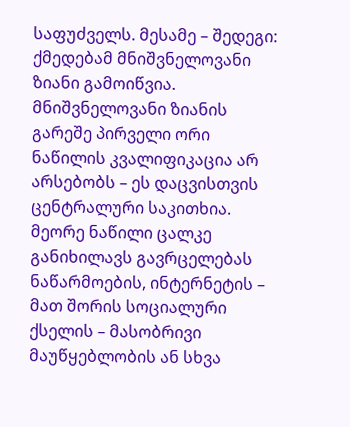საფუძველს. მესამე – შედეგი: ქმედებამ მნიშვნელოვანი ზიანი გამოიწვია. მნიშვნელოვანი ზიანის გარეშე პირველი ორი ნაწილის კვალიფიკაცია არ არსებობს – ეს დაცვისთვის ცენტრალური საკითხია.
მეორე ნაწილი ცალკე განიხილავს გავრცელებას ნაწარმოების, ინტერნეტის – მათ შორის სოციალური ქსელის – მასობრივი მაუწყებლობის ან სხვა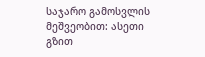საჯარო გამოსვლის მეშვეობით: ასეთი გზით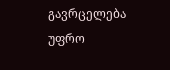გავრცელება უფრო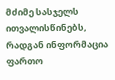მძიმე სასჯელს ითვალისწინებს, რადგან ინფორმაცია ფართო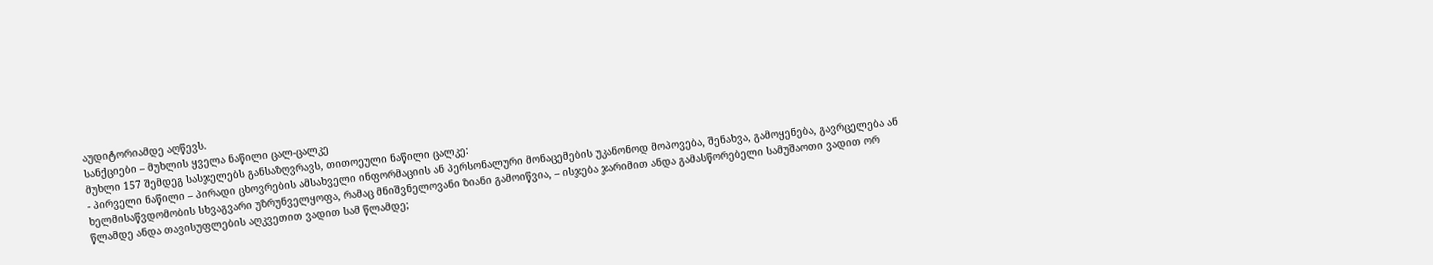აუდიტორიამდე აღწევს.
სანქციები – მუხლის ყველა ნაწილი ცალ-ცალკე
მუხლი 157 შემდეგ სასჯელებს განსაზღვრავს, თითოეული ნაწილი ცალკე:
- პირველი ნაწილი – პირადი ცხოვრების ამსახველი ინფორმაციის ან პერსონალური მონაცემების უკანონოდ მოპოვება, შენახვა, გამოყენება, გავრცელება ან ხელმისაწვდომობის სხვაგვარი უზრუნველყოფა, რამაც მნიშვნელოვანი ზიანი გამოიწვია, – ისჯება ჯარიმით ანდა გამასწორებელი სამუშაოთი ვადით ორ წლამდე ანდა თავისუფლების აღკვეთით ვადით სამ წლამდე;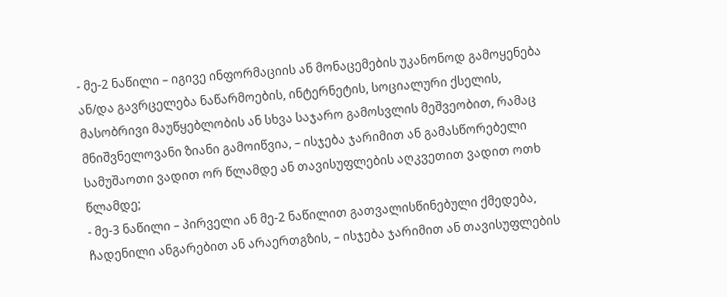- მე-2 ნაწილი – იგივე ინფორმაციის ან მონაცემების უკანონოდ გამოყენება ან/და გავრცელება ნაწარმოების, ინტერნეტის, სოციალური ქსელის, მასობრივი მაუწყებლობის ან სხვა საჯარო გამოსვლის მეშვეობით, რამაც მნიშვნელოვანი ზიანი გამოიწვია, – ისჯება ჯარიმით ან გამასწორებელი სამუშაოთი ვადით ორ წლამდე ან თავისუფლების აღკვეთით ვადით ოთხ წლამდე;
- მე-3 ნაწილი – პირველი ან მე-2 ნაწილით გათვალისწინებული ქმედება, ჩადენილი ანგარებით ან არაერთგზის, – ისჯება ჯარიმით ან თავისუფლების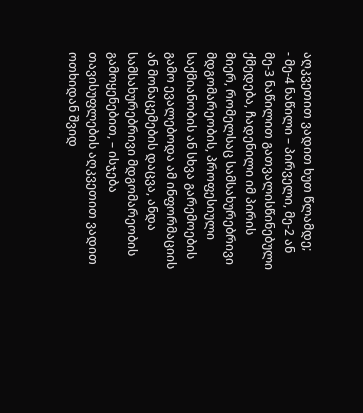აღკვეთით ვადით ხუთ წლამდე;
- მე-4 ნაწილი – პირველი, მე-2 ან მე-3 ნაწილით გათვალისწინებული ქმედება, ჩადენილი იმ პირის მიერ, რომელსაც სამსახურებრივი მდგომარეობის, პროფესიული საქმიანობის ან სხვა გარემოების გამო ევალებოდა ამ ინფორმაციის ან მონაცემების დაცვა, ანდა სამსახურებრივი მდგომარეობის გამოყენებით, – ისჯება თავისუფლების აღკვეთით ვადით ოთხიდან შვიდ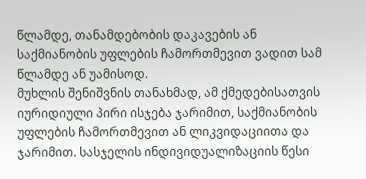წლამდე, თანამდებობის დაკავების ან საქმიანობის უფლების ჩამორთმევით ვადით სამ წლამდე ან უამისოდ.
მუხლის შენიშვნის თანახმად, ამ ქმედებისათვის იურიდიული პირი ისჯება ჯარიმით, საქმიანობის უფლების ჩამორთმევით ან ლიკვიდაციითა და ჯარიმით. სასჯელის ინდივიდუალიზაციის წესი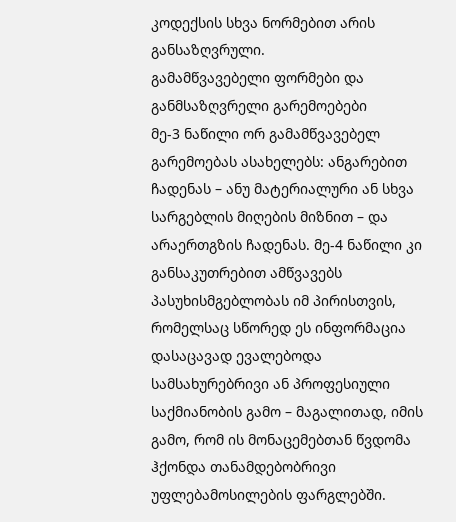კოდექსის სხვა ნორმებით არის განსაზღვრული.
გამამწვავებელი ფორმები და განმსაზღვრელი გარემოებები
მე-3 ნაწილი ორ გამამწვავებელ გარემოებას ასახელებს: ანგარებით ჩადენას – ანუ მატერიალური ან სხვა სარგებლის მიღების მიზნით – და არაერთგზის ჩადენას. მე-4 ნაწილი კი განსაკუთრებით ამწვავებს პასუხისმგებლობას იმ პირისთვის, რომელსაც სწორედ ეს ინფორმაცია დასაცავად ევალებოდა სამსახურებრივი ან პროფესიული საქმიანობის გამო – მაგალითად, იმის გამო, რომ ის მონაცემებთან წვდომა ჰქონდა თანამდებობრივი უფლებამოსილების ფარგლებში.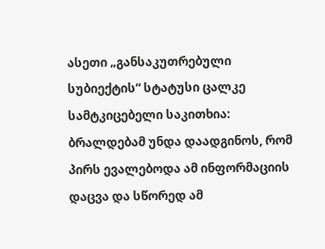ასეთი „განსაკუთრებული სუბიექტის“ სტატუსი ცალკე სამტკიცებელი საკითხია: ბრალდებამ უნდა დაადგინოს, რომ პირს ევალებოდა ამ ინფორმაციის დაცვა და სწორედ ამ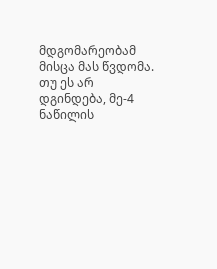მდგომარეობამ მისცა მას წვდომა. თუ ეს არ დგინდება, მე-4 ნაწილის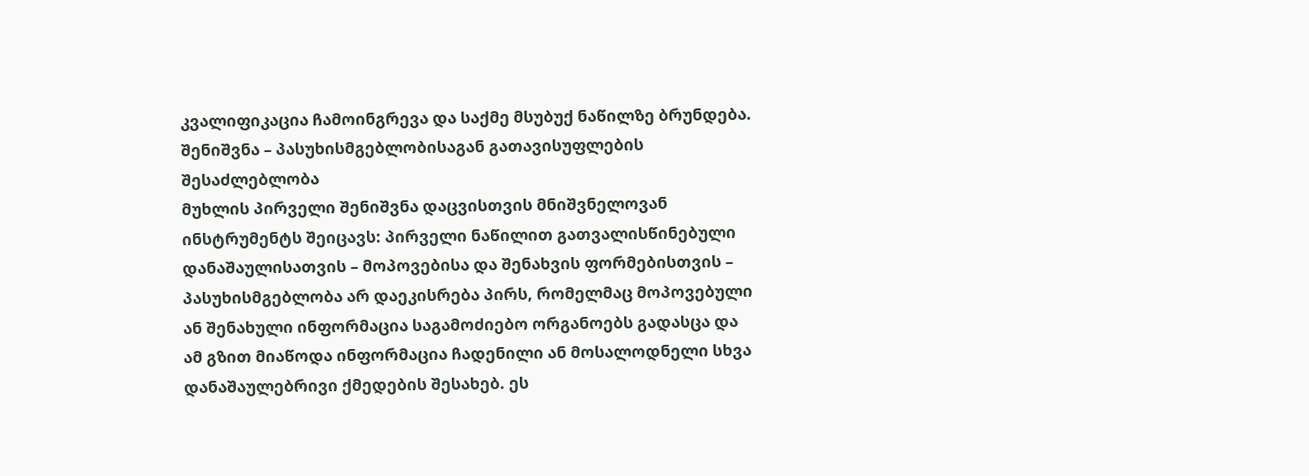კვალიფიკაცია ჩამოინგრევა და საქმე მსუბუქ ნაწილზე ბრუნდება.
შენიშვნა – პასუხისმგებლობისაგან გათავისუფლების შესაძლებლობა
მუხლის პირველი შენიშვნა დაცვისთვის მნიშვნელოვან ინსტრუმენტს შეიცავს: პირველი ნაწილით გათვალისწინებული დანაშაულისათვის – მოპოვებისა და შენახვის ფორმებისთვის – პასუხისმგებლობა არ დაეკისრება პირს, რომელმაც მოპოვებული ან შენახული ინფორმაცია საგამოძიებო ორგანოებს გადასცა და ამ გზით მიაწოდა ინფორმაცია ჩადენილი ან მოსალოდნელი სხვა დანაშაულებრივი ქმედების შესახებ. ეს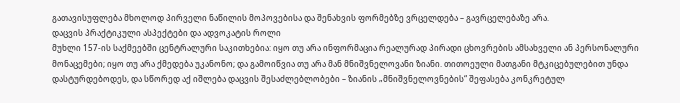გათავისუფლება მხოლოდ პირველი ნაწილის მოპოვებისა და შენახვის ფორმებზე ვრცელდება – გავრცელებაზე არა.
დაცვის პრაქტიკული ასპექტები და ადვოკატის როლი
მუხლი 157-ის საქმეებში ცენტრალური საკითხებია: იყო თუ არა ინფორმაცია რეალურად პირადი ცხოვრების ამსახველი ან პერსონალური მონაცემები; იყო თუ არა ქმედება უკანონო; და გამოიწვია თუ არა მან მნიშვნელოვანი ზიანი. თითოეული მათგანი მტკიცებულებით უნდა დასტურდებოდეს, და სწორედ აქ იშლება დაცვის შესაძლებლობები – ზიანის „მნიშვნელოვნების“ შეფასება კონკრეტულ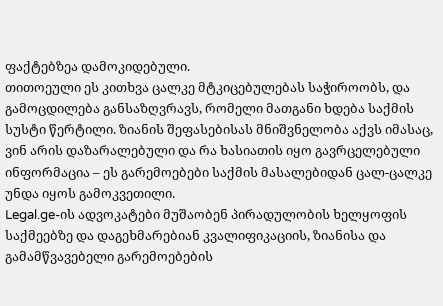ფაქტებზეა დამოკიდებული.
თითოეული ეს კითხვა ცალკე მტკიცებულებას საჭიროობს, და გამოცდილება განსაზღვრავს, რომელი მათგანი ხდება საქმის სუსტი წერტილი. ზიანის შეფასებისას მნიშვნელობა აქვს იმასაც, ვინ არის დაზარალებული და რა ხასიათის იყო გავრცელებული ინფორმაცია – ეს გარემოებები საქმის მასალებიდან ცალ-ცალკე უნდა იყოს გამოკვეთილი.
Legal.ge-ის ადვოკატები მუშაობენ პირადულობის ხელყოფის საქმეებზე და დაგეხმარებიან კვალიფიკაციის, ზიანისა და გამამწვავებელი გარემოებების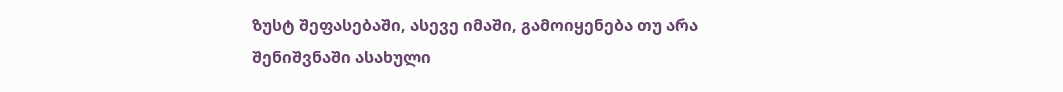ზუსტ შეფასებაში, ასევე იმაში, გამოიყენება თუ არა შენიშვნაში ასახული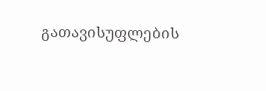გათავისუფლების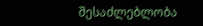შესაძლებლობა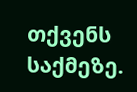თქვენს საქმეზე.